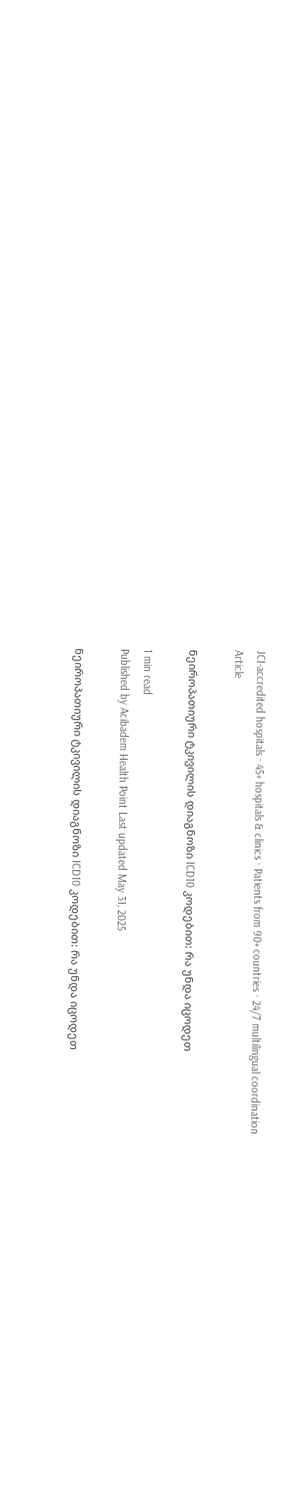JCI-accredited hospitals · 45+ hospitals & clinics · Patients from 90+ countries · 24/7 multilingual coordination
Article

ნეიროპათიური ტკივილის დიაგნოზი ICD10 კოდებით: რა უნდა იცოდეთ

1 min read
Published by Acibadem Health Point Last updated May 31, 2025

ნეიროპათიური ტკივილის დიაგნოზი ICD10 კოდებით: რა უნდა იცოდეთ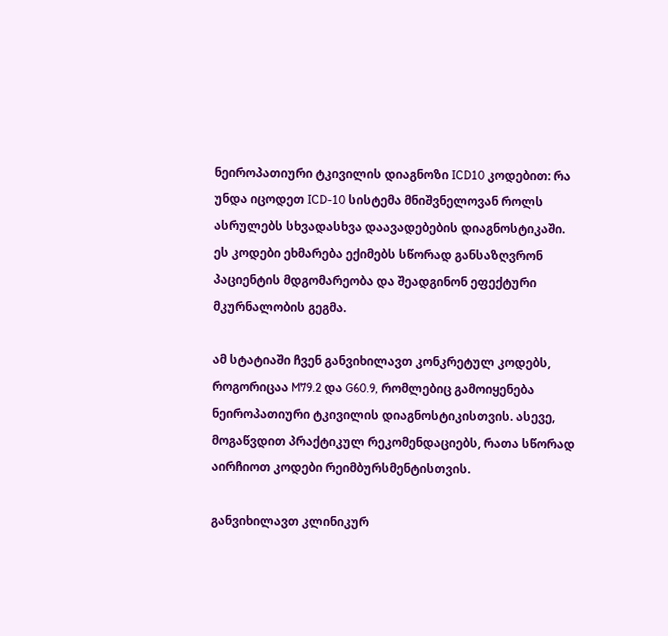ნეიროპათიური ტკივილის დიაგნოზი ICD10 კოდებით: რა უნდა იცოდეთ ICD-10 სისტემა მნიშვნელოვან როლს ასრულებს სხვადასხვა დაავადებების დიაგნოსტიკაში. ეს კოდები ეხმარება ექიმებს სწორად განსაზღვრონ პაციენტის მდგომარეობა და შეადგინონ ეფექტური მკურნალობის გეგმა.

ამ სტატიაში ჩვენ განვიხილავთ კონკრეტულ კოდებს, როგორიცაა M79.2 და G60.9, რომლებიც გამოიყენება ნეიროპათიური ტკივილის დიაგნოსტიკისთვის. ასევე, მოგაწვდით პრაქტიკულ რეკომენდაციებს, რათა სწორად აირჩიოთ კოდები რეიმბურსმენტისთვის.

განვიხილავთ კლინიკურ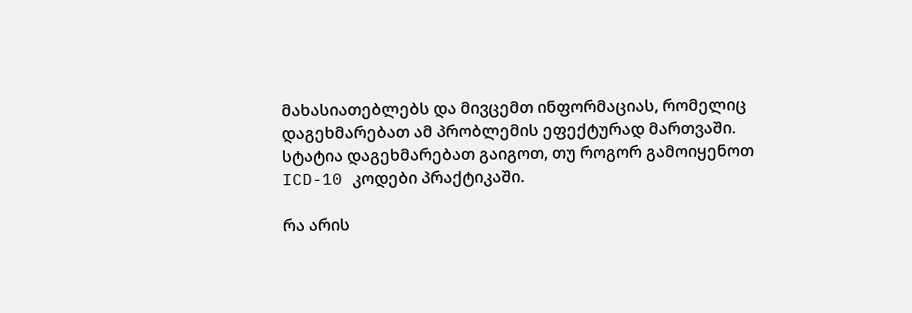მახასიათებლებს და მივცემთ ინფორმაციას, რომელიც დაგეხმარებათ ამ პრობლემის ეფექტურად მართვაში. სტატია დაგეხმარებათ გაიგოთ, თუ როგორ გამოიყენოთ ICD-10 კოდები პრაქტიკაში.

რა არის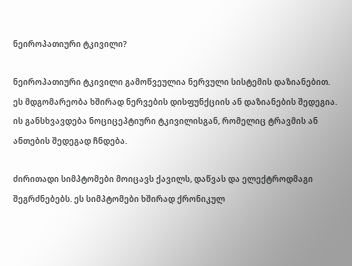ნეიროპათიური ტკივილი?

ნეიროპათიური ტკივილი გამოწვეულია ნერვული სისტემის დაზიანებით. ეს მდგომარეობა ხშირად ნერვების დისფუნქციის ან დაზიანების შედეგია. ის განსხვავდება ნოციცეპტიური ტკივილისგან, რომელიც ტრავმის ან ანთების შედეგად ჩნდება.

ძირითადი სიმპტომები მოიცავს ქავილს, დაწვას და ელექტროდმაგი შეგრძნებებს. ეს სიმპტომები ხშირად ქრონიკულ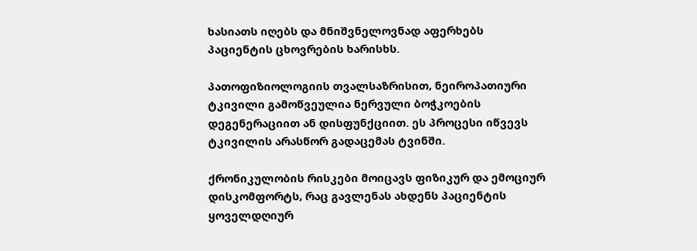ხასიათს იღებს და მნიშვნელოვნად აფერხებს პაციენტის ცხოვრების ხარისხს.

პათოფიზიოლოგიის თვალსაზრისით, ნეიროპათიური ტკივილი გამოწვეულია ნერვული ბოჭკოების დეგენერაციით ან დისფუნქციით. ეს პროცესი იწვევს ტკივილის არასწორ გადაცემას ტვინში.

ქრონიკულობის რისკები მოიცავს ფიზიკურ და ემოციურ დისკომფორტს, რაც გავლენას ახდენს პაციენტის ყოველდღიურ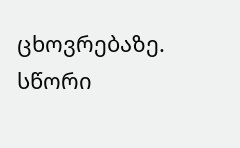ცხოვრებაზე. სწორი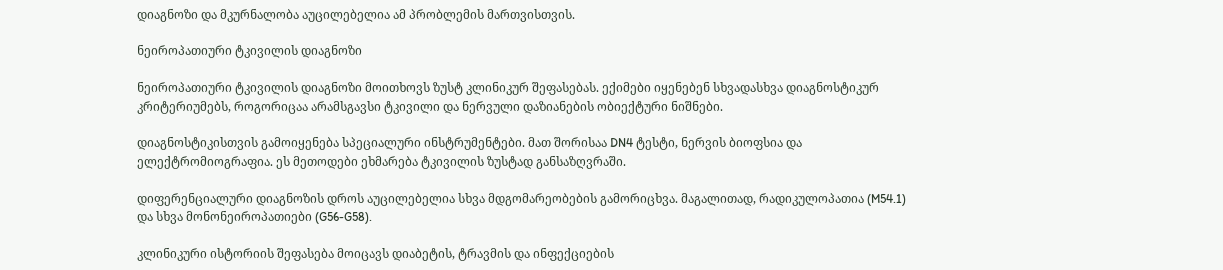დიაგნოზი და მკურნალობა აუცილებელია ამ პრობლემის მართვისთვის.

ნეიროპათიური ტკივილის დიაგნოზი

ნეიროპათიური ტკივილის დიაგნოზი მოითხოვს ზუსტ კლინიკურ შეფასებას. ექიმები იყენებენ სხვადასხვა დიაგნოსტიკურ კრიტერიუმებს, როგორიცაა არამსგავსი ტკივილი და ნერვული დაზიანების ობიექტური ნიშნები.

დიაგნოსტიკისთვის გამოიყენება სპეციალური ინსტრუმენტები. მათ შორისაა DN4 ტესტი, ნერვის ბიოფსია და ელექტრომიოგრაფია. ეს მეთოდები ეხმარება ტკივილის ზუსტად განსაზღვრაში.

დიფერენციალური დიაგნოზის დროს აუცილებელია სხვა მდგომარეობების გამორიცხვა. მაგალითად, რადიკულოპათია (M54.1) და სხვა მონონეიროპათიები (G56-G58).

კლინიკური ისტორიის შეფასება მოიცავს დიაბეტის, ტრავმის და ინფექციების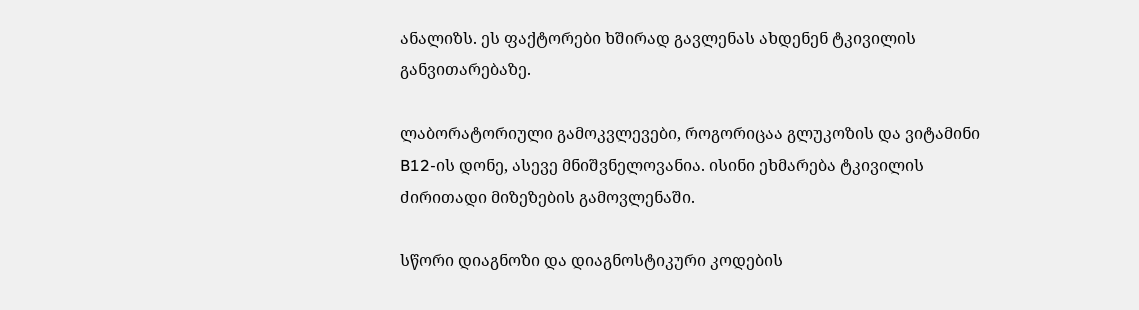ანალიზს. ეს ფაქტორები ხშირად გავლენას ახდენენ ტკივილის განვითარებაზე.

ლაბორატორიული გამოკვლევები, როგორიცაა გლუკოზის და ვიტამინი B12-ის დონე, ასევე მნიშვნელოვანია. ისინი ეხმარება ტკივილის ძირითადი მიზეზების გამოვლენაში.

სწორი დიაგნოზი და დიაგნოსტიკური კოდების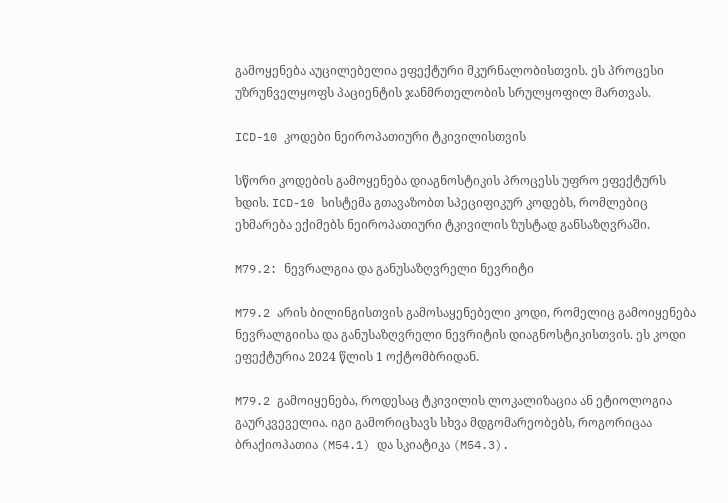გამოყენება აუცილებელია ეფექტური მკურნალობისთვის. ეს პროცესი უზრუნველყოფს პაციენტის ჯანმრთელობის სრულყოფილ მართვას.

ICD-10 კოდები ნეიროპათიური ტკივილისთვის

სწორი კოდების გამოყენება დიაგნოსტიკის პროცესს უფრო ეფექტურს ხდის. ICD-10 სისტემა გთავაზობთ სპეციფიკურ კოდებს, რომლებიც ეხმარება ექიმებს ნეიროპათიური ტკივილის ზუსტად განსაზღვრაში.

M79.2: ნევრალგია და განუსაზღვრელი ნევრიტი

M79.2 არის ბილინგისთვის გამოსაყენებელი კოდი, რომელიც გამოიყენება ნევრალგიისა და განუსაზღვრელი ნევრიტის დიაგნოსტიკისთვის. ეს კოდი ეფექტურია 2024 წლის 1 ოქტომბრიდან.

M79.2 გამოიყენება, როდესაც ტკივილის ლოკალიზაცია ან ეტიოლოგია გაურკვეველია. იგი გამორიცხავს სხვა მდგომარეობებს, როგორიცაა ბრაქიოპათია (M54.1) და სკიატიკა (M54.3).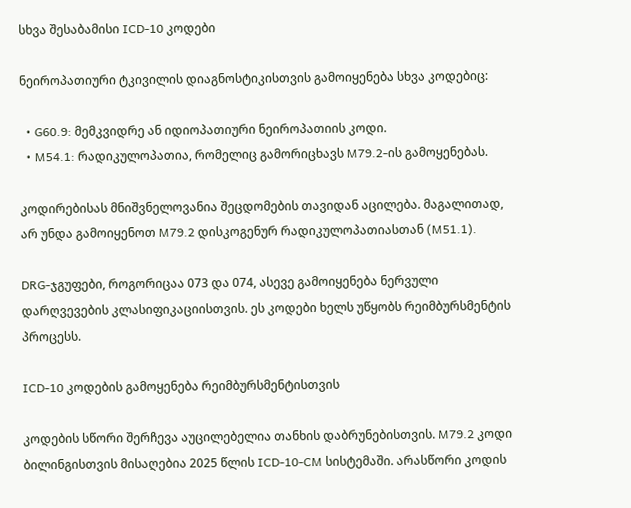სხვა შესაბამისი ICD-10 კოდები

ნეიროპათიური ტკივილის დიაგნოსტიკისთვის გამოიყენება სხვა კოდებიც:

  • G60.9: მემკვიდრე ან იდიოპათიური ნეიროპათიის კოდი.
  • M54.1: რადიკულოპათია, რომელიც გამორიცხავს M79.2-ის გამოყენებას.

კოდირებისას მნიშვნელოვანია შეცდომების თავიდან აცილება. მაგალითად, არ უნდა გამოიყენოთ M79.2 დისკოგენურ რადიკულოპათიასთან (M51.1).

DRG-ჯგუფები, როგორიცაა 073 და 074, ასევე გამოიყენება ნერვული დარღვევების კლასიფიკაციისთვის. ეს კოდები ხელს უწყობს რეიმბურსმენტის პროცესს.

ICD-10 კოდების გამოყენება რეიმბურსმენტისთვის

კოდების სწორი შერჩევა აუცილებელია თანხის დაბრუნებისთვის. M79.2 კოდი ბილინგისთვის მისაღებია 2025 წლის ICD-10-CM სისტემაში. არასწორი კოდის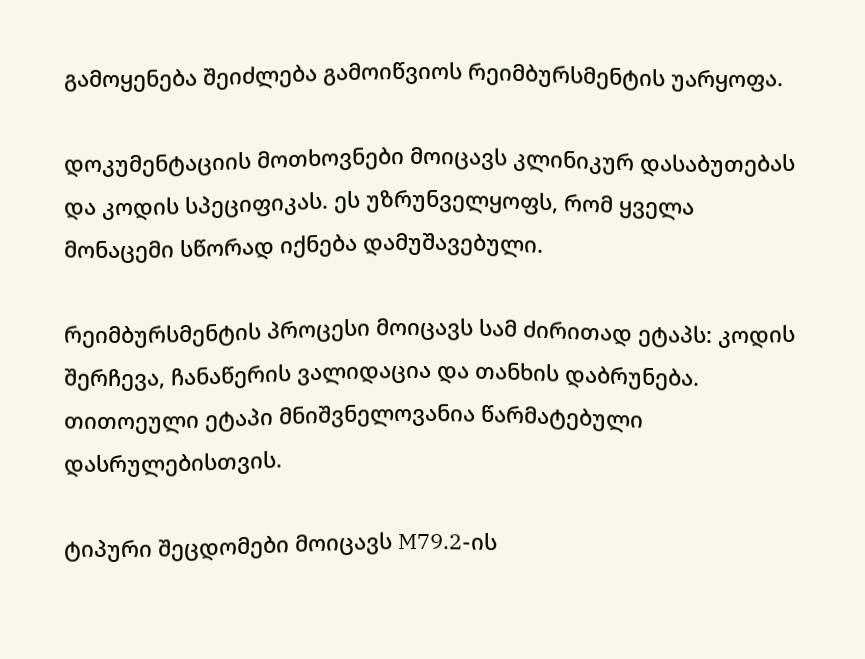გამოყენება შეიძლება გამოიწვიოს რეიმბურსმენტის უარყოფა.

დოკუმენტაციის მოთხოვნები მოიცავს კლინიკურ დასაბუთებას და კოდის სპეციფიკას. ეს უზრუნველყოფს, რომ ყველა მონაცემი სწორად იქნება დამუშავებული.

რეიმბურსმენტის პროცესი მოიცავს სამ ძირითად ეტაპს: კოდის შერჩევა, ჩანაწერის ვალიდაცია და თანხის დაბრუნება. თითოეული ეტაპი მნიშვნელოვანია წარმატებული დასრულებისთვის.

ტიპური შეცდომები მოიცავს M79.2-ის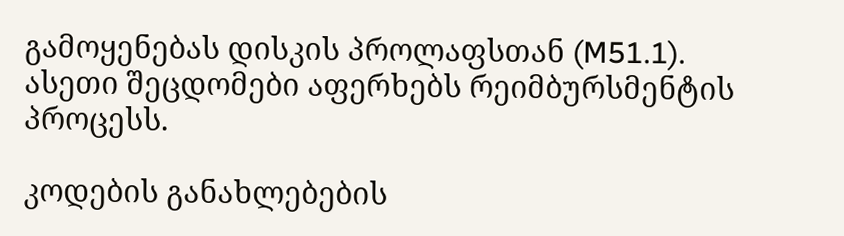გამოყენებას დისკის პროლაფსთან (M51.1). ასეთი შეცდომები აფერხებს რეიმბურსმენტის პროცესს.

კოდების განახლებების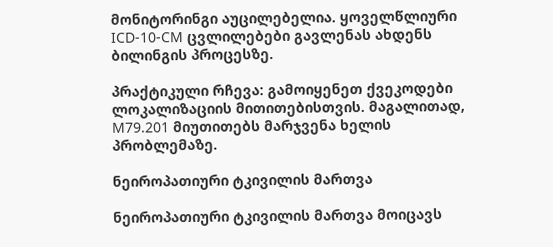მონიტორინგი აუცილებელია. ყოველწლიური ICD-10-CM ცვლილებები გავლენას ახდენს ბილინგის პროცესზე.

პრაქტიკული რჩევა: გამოიყენეთ ქვეკოდები ლოკალიზაციის მითითებისთვის. მაგალითად, M79.201 მიუთითებს მარჯვენა ხელის პრობლემაზე.

ნეიროპათიური ტკივილის მართვა

ნეიროპათიური ტკივილის მართვა მოიცავს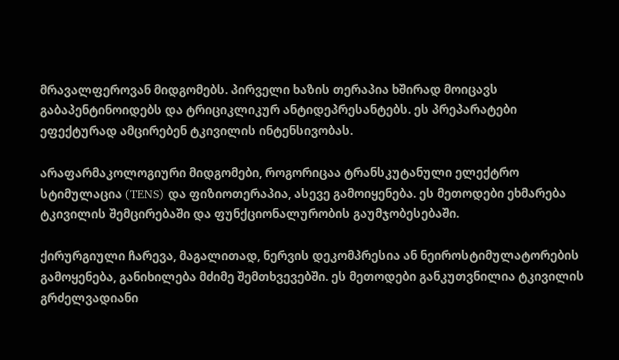მრავალფეროვან მიდგომებს. პირველი ხაზის თერაპია ხშირად მოიცავს გაბაპენტინოიდებს და ტრიციკლიკურ ანტიდეპრესანტებს. ეს პრეპარატები ეფექტურად ამცირებენ ტკივილის ინტენსივობას.

არაფარმაკოლოგიური მიდგომები, როგორიცაა ტრანსკუტანული ელექტრო სტიმულაცია (TENS) და ფიზიოთერაპია, ასევე გამოიყენება. ეს მეთოდები ეხმარება ტკივილის შემცირებაში და ფუნქციონალურობის გაუმჯობესებაში.

ქირურგიული ჩარევა, მაგალითად, ნერვის დეკომპრესია ან ნეიროსტიმულატორების გამოყენება, განიხილება მძიმე შემთხვევებში. ეს მეთოდები განკუთვნილია ტკივილის გრძელვადიანი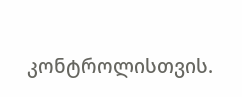კონტროლისთვის.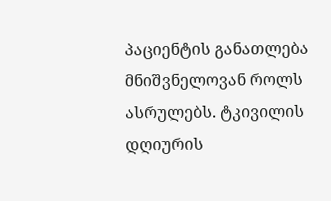პაციენტის განათლება მნიშვნელოვან როლს ასრულებს. ტკივილის დღიურის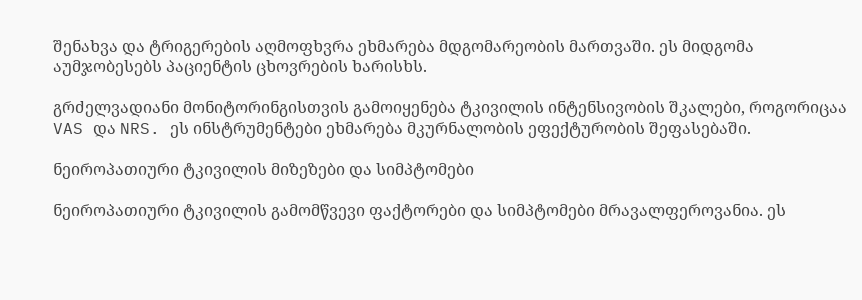შენახვა და ტრიგერების აღმოფხვრა ეხმარება მდგომარეობის მართვაში. ეს მიდგომა აუმჯობესებს პაციენტის ცხოვრების ხარისხს.

გრძელვადიანი მონიტორინგისთვის გამოიყენება ტკივილის ინტენსივობის შკალები, როგორიცაა VAS და NRS. ეს ინსტრუმენტები ეხმარება მკურნალობის ეფექტურობის შეფასებაში.

ნეიროპათიური ტკივილის მიზეზები და სიმპტომები

ნეიროპათიური ტკივილის გამომწვევი ფაქტორები და სიმპტომები მრავალფეროვანია. ეს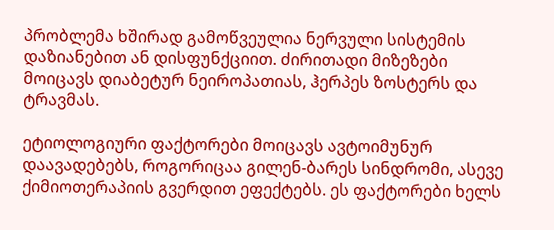პრობლემა ხშირად გამოწვეულია ნერვული სისტემის დაზიანებით ან დისფუნქციით. ძირითადი მიზეზები მოიცავს დიაბეტურ ნეიროპათიას, ჰერპეს ზოსტერს და ტრავმას.

ეტიოლოგიური ფაქტორები მოიცავს ავტოიმუნურ დაავადებებს, როგორიცაა გილენ-ბარეს სინდრომი, ასევე ქიმიოთერაპიის გვერდით ეფექტებს. ეს ფაქტორები ხელს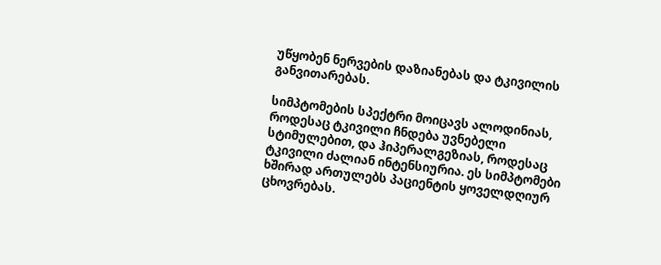უწყობენ ნერვების დაზიანებას და ტკივილის განვითარებას.

სიმპტომების სპექტრი მოიცავს ალოდინიას, როდესაც ტკივილი ჩნდება უვნებელი სტიმულებით, და ჰიპერალგეზიას, როდესაც ტკივილი ძალიან ინტენსიურია. ეს სიმპტომები ხშირად ართულებს პაციენტის ყოველდღიურ ცხოვრებას.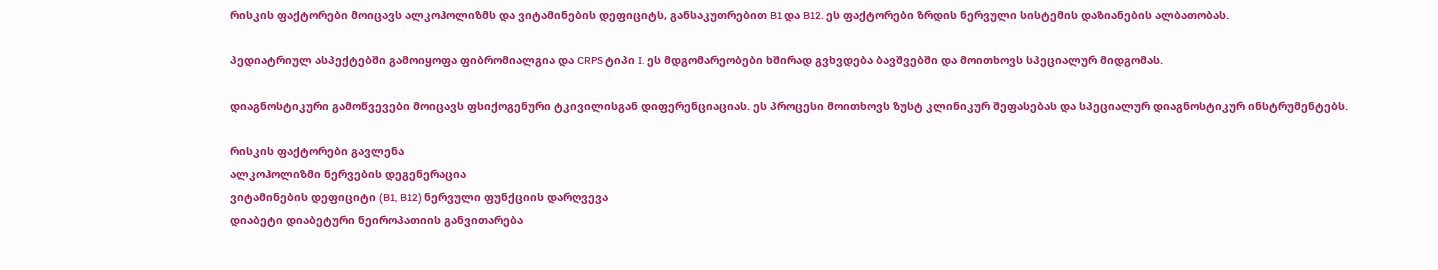რისკის ფაქტორები მოიცავს ალკოჰოლიზმს და ვიტამინების დეფიციტს, განსაკუთრებით B1 და B12. ეს ფაქტორები ზრდის ნერვული სისტემის დაზიანების ალბათობას.

პედიატრიულ ასპექტებში გამოიყოფა ფიბრომიალგია და CRPS ტიპი I. ეს მდგომარეობები ხშირად გვხვდება ბავშვებში და მოითხოვს სპეციალურ მიდგომას.

დიაგნოსტიკური გამოწვევები მოიცავს ფსიქოგენური ტკივილისგან დიფერენციაციას. ეს პროცესი მოითხოვს ზუსტ კლინიკურ შეფასებას და სპეციალურ დიაგნოსტიკურ ინსტრუმენტებს.

რისკის ფაქტორები გავლენა
ალკოჰოლიზმი ნერვების დეგენერაცია
ვიტამინების დეფიციტი (B1, B12) ნერვული ფუნქციის დარღვევა
დიაბეტი დიაბეტური ნეიროპათიის განვითარება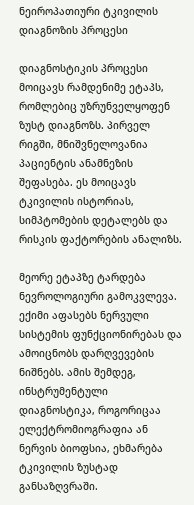ნეიროპათიური ტკივილის დიაგნოზის პროცესი

დიაგნოსტიკის პროცესი მოიცავს რამდენიმე ეტაპს, რომლებიც უზრუნველყოფენ ზუსტ დიაგნოზს. პირველ რიგში, მნიშვნელოვანია პაციენტის ანამნეზის შეფასება. ეს მოიცავს ტკივილის ისტორიას, სიმპტომების დეტალებს და რისკის ფაქტორების ანალიზს.

მეორე ეტაპზე ტარდება ნევროლოგიური გამოკვლევა. ექიმი აფასებს ნერვული სისტემის ფუნქციონირებას და ამოიცნობს დარღვევების ნიშნებს. ამის შემდეგ, ინსტრუმენტული დიაგნოსტიკა, როგორიცაა ელექტრომიოგრაფია ან ნერვის ბიოფსია, ეხმარება ტკივილის ზუსტად განსაზღვრაში.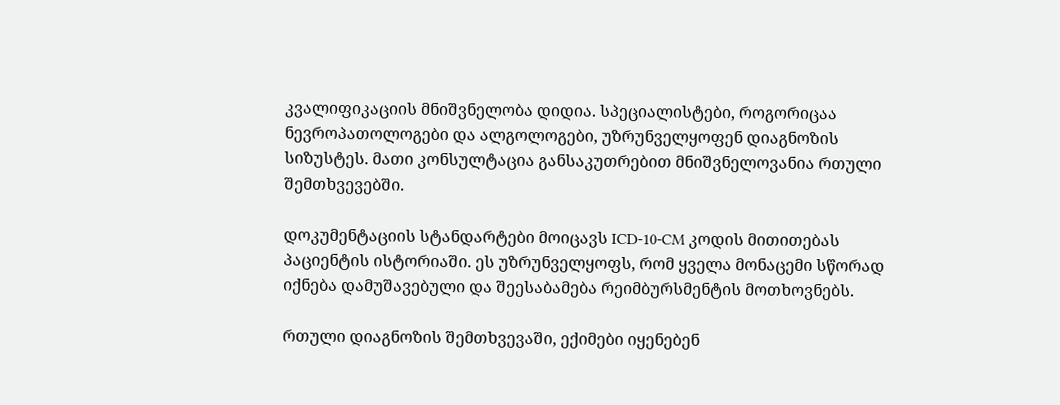კვალიფიკაციის მნიშვნელობა დიდია. სპეციალისტები, როგორიცაა ნევროპათოლოგები და ალგოლოგები, უზრუნველყოფენ დიაგნოზის სიზუსტეს. მათი კონსულტაცია განსაკუთრებით მნიშვნელოვანია რთული შემთხვევებში.

დოკუმენტაციის სტანდარტები მოიცავს ICD-10-CM კოდის მითითებას პაციენტის ისტორიაში. ეს უზრუნველყოფს, რომ ყველა მონაცემი სწორად იქნება დამუშავებული და შეესაბამება რეიმბურსმენტის მოთხოვნებს.

რთული დიაგნოზის შემთხვევაში, ექიმები იყენებენ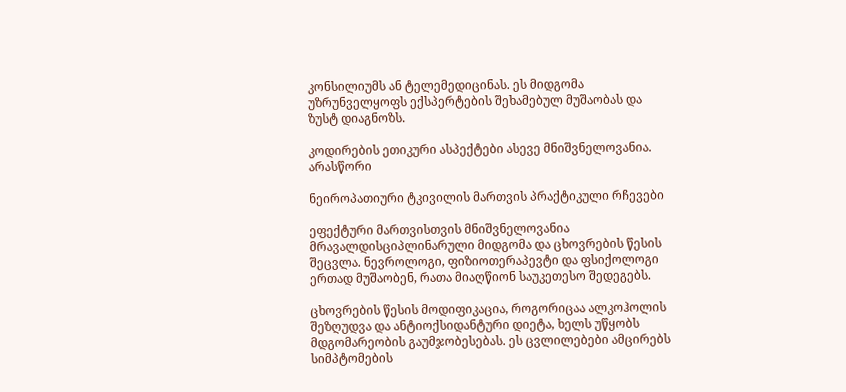კონსილიუმს ან ტელემედიცინას. ეს მიდგომა უზრუნველყოფს ექსპერტების შეხამებულ მუშაობას და ზუსტ დიაგნოზს.

კოდირების ეთიკური ასპექტები ასევე მნიშვნელოვანია. არასწორი

ნეიროპათიური ტკივილის მართვის პრაქტიკული რჩევები

ეფექტური მართვისთვის მნიშვნელოვანია მრავალდისციპლინარული მიდგომა და ცხოვრების წესის შეცვლა. ნევროლოგი, ფიზიოთერაპევტი და ფსიქოლოგი ერთად მუშაობენ, რათა მიაღწიონ საუკეთესო შედეგებს.

ცხოვრების წესის მოდიფიკაცია, როგორიცაა ალკოჰოლის შეზღუდვა და ანტიოქსიდანტური დიეტა, ხელს უწყობს მდგომარეობის გაუმჯობესებას. ეს ცვლილებები ამცირებს სიმპტომების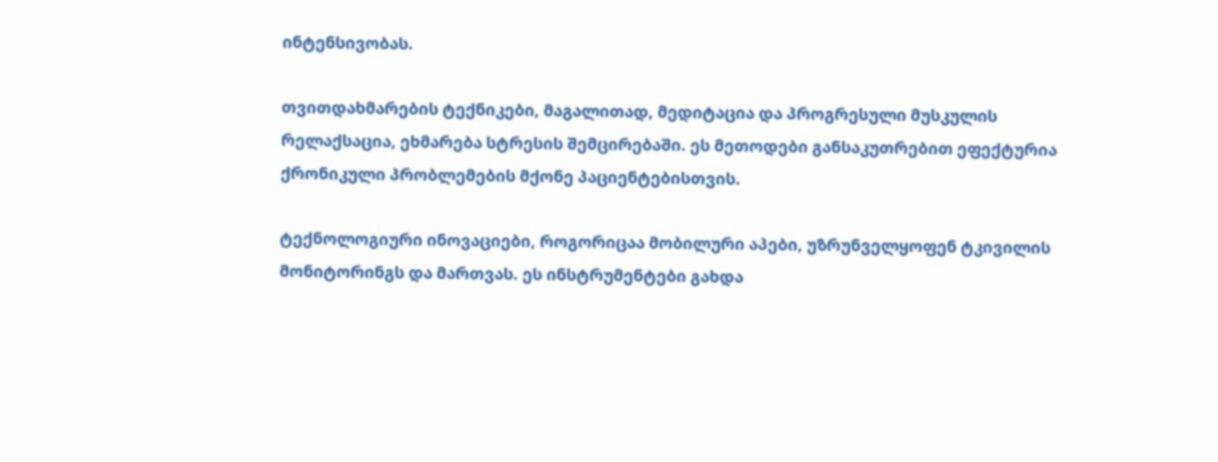ინტენსივობას.

თვითდახმარების ტექნიკები, მაგალითად, მედიტაცია და პროგრესული მუსკულის რელაქსაცია, ეხმარება სტრესის შემცირებაში. ეს მეთოდები განსაკუთრებით ეფექტურია ქრონიკული პრობლემების მქონე პაციენტებისთვის.

ტექნოლოგიური ინოვაციები, როგორიცაა მობილური აპები, უზრუნველყოფენ ტკივილის მონიტორინგს და მართვას. ეს ინსტრუმენტები გახდა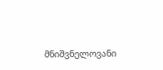მნიშვნელოვანი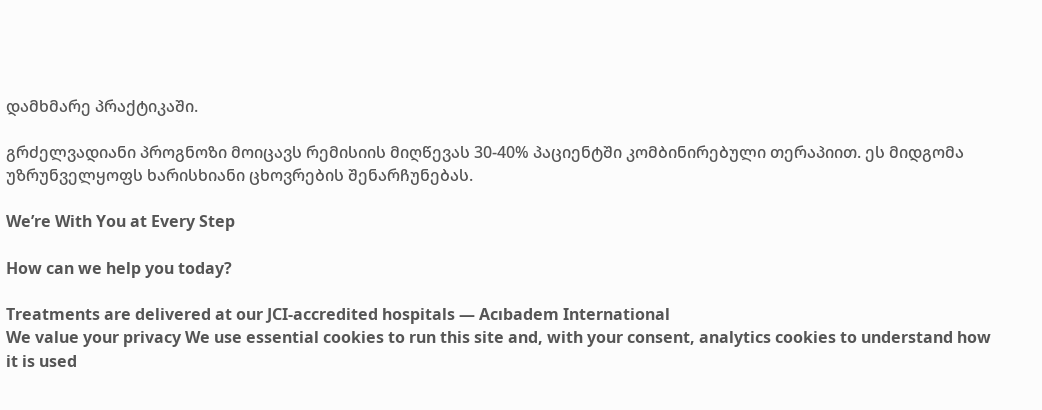დამხმარე პრაქტიკაში.

გრძელვადიანი პროგნოზი მოიცავს რემისიის მიღწევას 30-40% პაციენტში კომბინირებული თერაპიით. ეს მიდგომა უზრუნველყოფს ხარისხიანი ცხოვრების შენარჩუნებას.

We’re With You at Every Step

How can we help you today?

Treatments are delivered at our JCI-accredited hospitals — Acıbadem International
We value your privacy We use essential cookies to run this site and, with your consent, analytics cookies to understand how it is used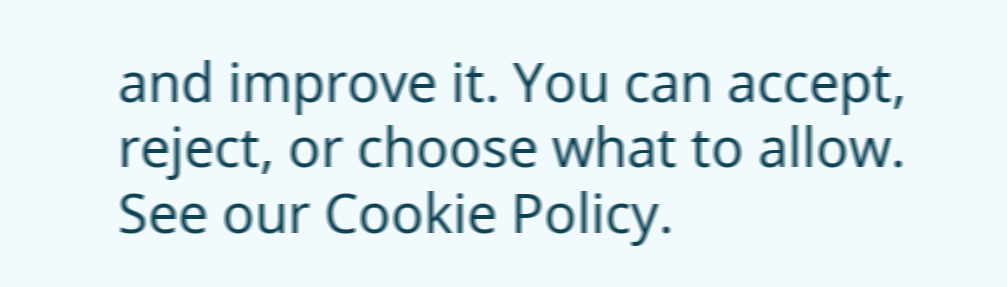and improve it. You can accept, reject, or choose what to allow. See our Cookie Policy.